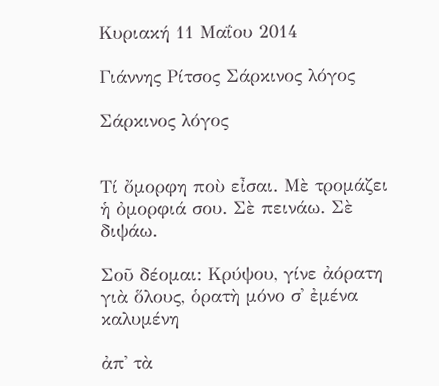Κυριακή 11 Μαΐου 2014

Γιάννης Ρίτσος Σάρκινος λόγος

Σάρκινος λόγος


Τί ὄμορφη ποὺ εἶσαι. Μὲ τρομάζει ἡ ὀμορφιά σου. Σὲ πεινάω. Σὲ διψάω.

Σοῦ δέομαι: Κρύψου, γίνε ἀόρατη γιὰ ὅλους, ὁρατὴ μόνο σ᾿ ἐμένα καλυμένη

ἀπ᾿ τὰ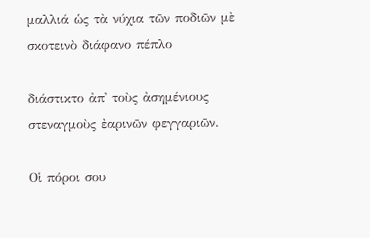μαλλιά ὡς τὰ νύχια τῶν ποδιῶν μὲ σκοτεινὸ διάφανο πέπλο

διάστικτο ἀπ᾿ τοὺς ἀσημένιους στεναγμοὺς ἐαρινῶν φεγγαριῶν.

Οἱ πόροι σου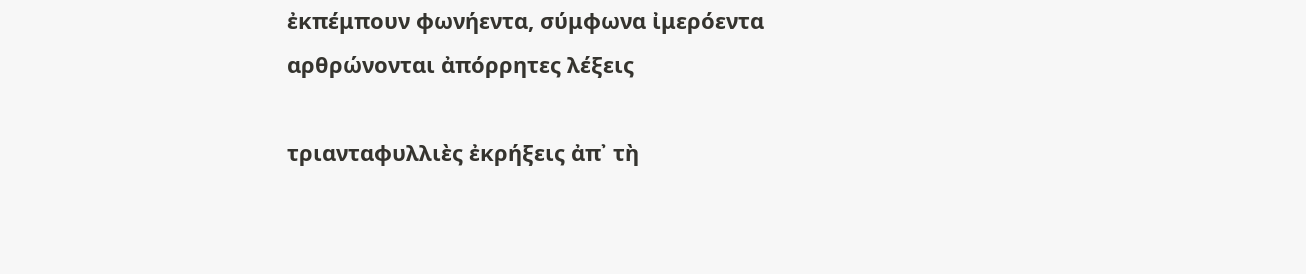ἐκπέμπουν φωνήεντα, σύμφωνα ἰμερόεντα αρθρώνονται ἀπόρρητες λέξεις

τριανταφυλλιὲς ἐκρήξεις ἀπ᾿ τὴ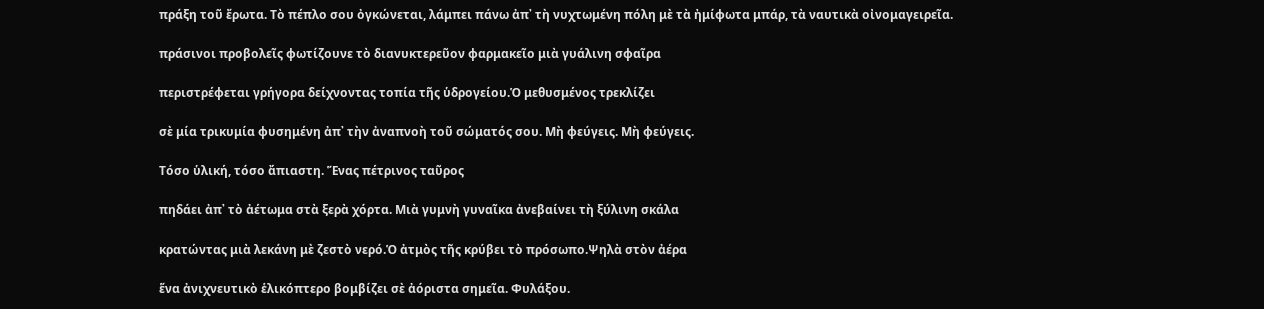πράξη τοῦ ἔρωτα. Τὸ πέπλο σου ὀγκώνεται, λάμπει πάνω ἀπ᾿ τὴ νυχτωμένη πόλη μὲ τὰ ἠμίφωτα μπάρ, τὰ ναυτικὰ οἰνομαγειρεῖα.

πράσινοι προβολεῖς φωτίζουνε τὸ διανυκτερεῦον φαρμακεῖο μιὰ γυάλινη σφαῖρα

περιστρέφεται γρήγορα δείχνοντας τοπία τῆς ὑδρογείου.Ὁ μεθυσμένος τρεκλίζει

σὲ μία τρικυμία φυσημένη ἀπ᾿ τὴν ἀναπνοὴ τοῦ σώματός σου. Μὴ φεύγεις. Μὴ φεύγεις.

Τόσο ὑλική, τόσο ἄπιαστη. Ἕνας πέτρινος ταῦρος

πηδάει ἀπ᾿ τὸ ἀέτωμα στὰ ξερὰ χόρτα. Μιὰ γυμνὴ γυναῖκα ἀνεβαίνει τὴ ξύλινη σκάλα

κρατώντας μιὰ λεκάνη μὲ ζεστὸ νερό.Ὁ ἀτμὸς τῆς κρύβει τὸ πρόσωπο.Ψηλὰ στὸν ἀέρα

ἕνα ἀνιχνευτικὸ ἑλικόπτερο βομβίζει σὲ ἀόριστα σημεῖα. Φυλάξου.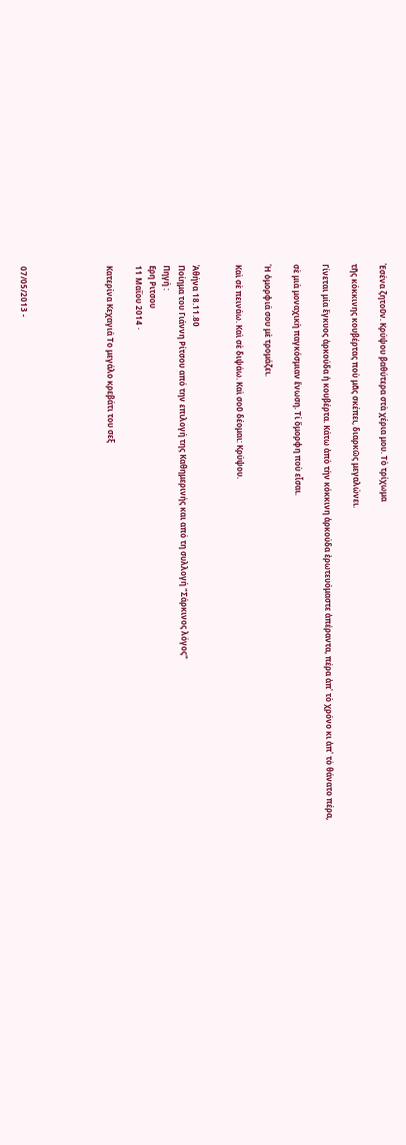Ἐσένα ζητοῦν. Κρύψου βαθύτερα στὰ χέρια μου. Τὸ τρίχωμα

τῆς κόκκινης κουβέρτας ποὺ μᾶς σκέπει, διαρκῶς μεγαλώνει.

Γίνεται μία ἔγκυος ἀρκούδα ἡ κουβέρτα. Κάτω ἀπὸ τὴν κόκκινη ἀρκούδα ἐρωτευόμαστε ἀπέραντα, πέρα ἀπ᾿ τὸ χρόνο κι ἀπ᾿ τὸ θάνατο πέρα,

σὲ μιὰ μοναχικὴ παγκόσμιαν ἕνωση. Τί ὄμορφη ποὺ εἶσαι.

Ἡ ὀμορφιά σου μὲ τρομάζει.

Καὶ σὲ πεινάω. Καὶ σὲ διψάω. Καὶ σοῦ δέομαι: Κρύψου.


Ἀθήνα 18.11.80
Ποίημα του Γιάννη Ρίτσου από την επιλογή της Καθημερινής και από τη συλλογή "Σάρκινος λόγος"
Πηγή :
Ερη Ριτσου
11 Μαΐου 2014 ·

Κατερίνα Κεχαγιά Το μεγάλο κρεβάτι του σεξ





07/05/2013 -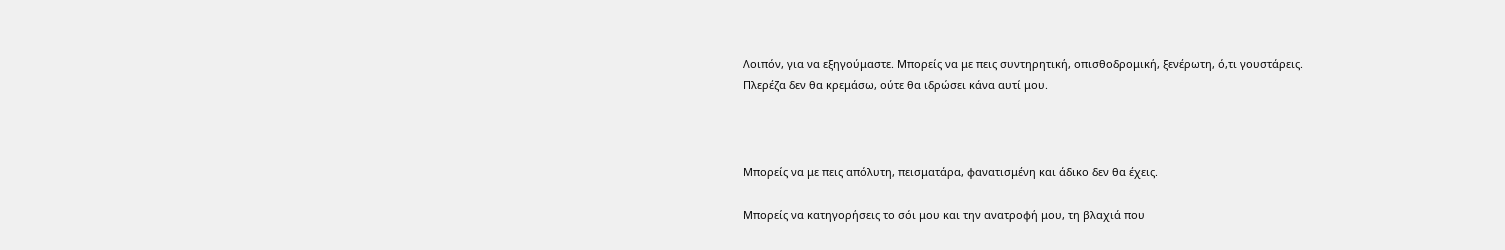Λοιπόν, για να εξηγούμαστε. Μπορείς να με πεις συντηρητική, οπισθοδρομική, ξενέρωτη, ό,τι γουστάρεις.
Πλερέζα δεν θα κρεμάσω, ούτε θα ιδρώσει κάνα αυτί μου.



Μπορείς να με πεις απόλυτη, πεισματάρα, φανατισμένη και άδικο δεν θα έχεις.

Μπορείς να κατηγορήσεις το σόι μου και την ανατροφή μου, τη βλαχιά που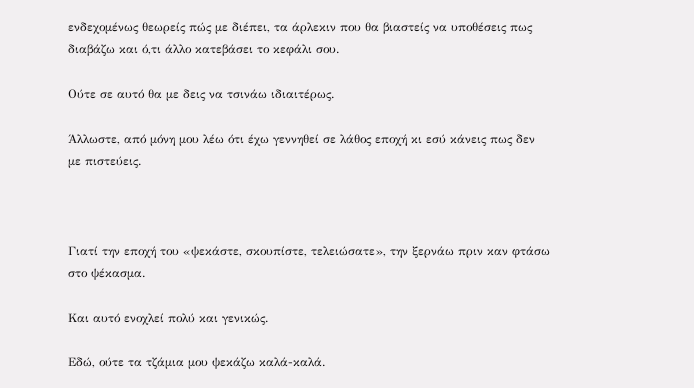ενδεχομένως θεωρείς πώς με διέπει, τα άρλεκιν που θα βιαστείς να υποθέσεις πως διαβάζω και ό,τι άλλο κατεβάσει το κεφάλι σου.

Ούτε σε αυτό θα με δεις να τσινάω ιδιαιτέρως.

Άλλωστε, από μόνη μου λέω ότι έχω γεννηθεί σε λάθος εποχή κι εσύ κάνεις πως δεν με πιστεύεις.



Γιατί την εποχή του «ψεκάστε, σκουπίστε, τελειώσατε», την ξερνάω πριν καν φτάσω στο ψέκασμα.

Και αυτό ενοχλεί πολύ και γενικώς.

Εδώ, ούτε τα τζάμια μου ψεκάζω καλά-καλά.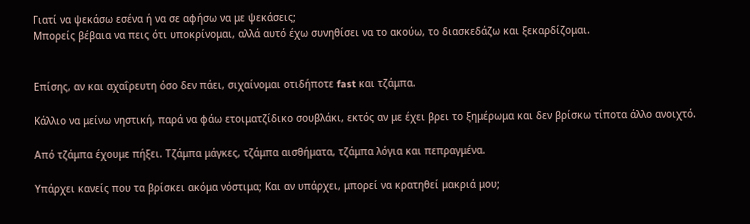Γιατί να ψεκάσω εσένα ή να σε αφήσω να με ψεκάσεις;
Μπορείς βέβαια να πεις ότι υποκρίνομαι, αλλά αυτό έχω συνηθίσει να το ακούω, το διασκεδάζω και ξεκαρδίζομαι.


Επίσης, αν και αχαΐρευτη όσο δεν πάει, σιχαίνομαι οτιδήποτε fast και τζάμπα.

Κάλλιο να μείνω νηστική, παρά να φάω ετοιματζίδικο σουβλάκι, εκτός αν με έχει βρει το ξημέρωμα και δεν βρίσκω τίποτα άλλο ανοιχτό.

Από τζάμπα έχουμε πήξει. Τζάμπα μάγκες, τζάμπα αισθήματα, τζάμπα λόγια και πεπραγμένα.

Υπάρχει κανείς που τα βρίσκει ακόμα νόστιμα; Και αν υπάρχει, μπορεί να κρατηθεί μακριά μου;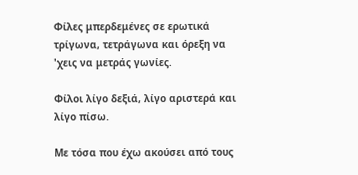Φίλες μπερδεμένες σε ερωτικά τρίγωνα, τετράγωνα και όρεξη να 'χεις να μετράς γωνίες.

Φίλοι λίγο δεξιά, λίγο αριστερά και λίγο πίσω.

Με τόσα που έχω ακούσει από τους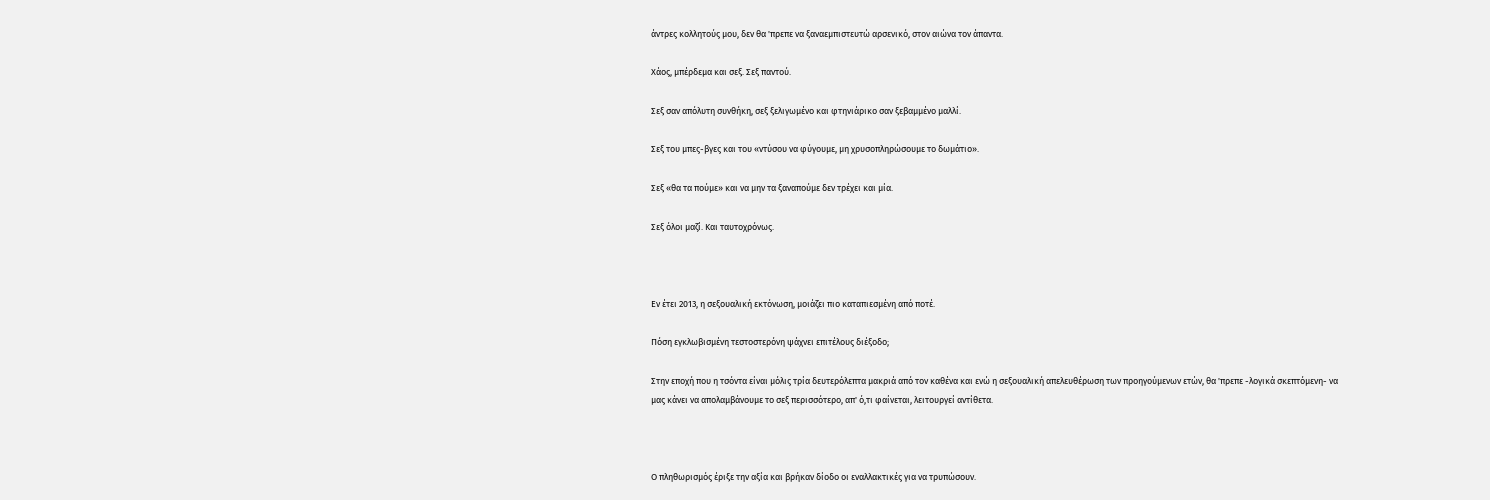άντρες κολλητούς μου, δεν θα 'πρεπε να ξαναεμπιστευτώ αρσενικό, στον αιώνα τον άπαντα.

Χάος, μπέρδεμα και σεξ. Σεξ παντού.

Σεξ σαν απόλυτη συνθήκη, σεξ ξελιγωμένο και φτηνιάρικο σαν ξεβαμμένο μαλλί.

Σεξ του μπες-βγες και του «ντύσου να φύγουμε, μη χρυσοπληρώσουμε το δωμάτιο».

Σεξ «θα τα πούμε» και να μην τα ξαναπούμε δεν τρέχει και μία.

Σεξ όλοι μαζί. Και ταυτοχρόνως.



Εν έτει 2013, η σεξουαλική εκτόνωση, μοιάζει πιο καταπιεσμένη από ποτέ.

Πόση εγκλωβισμένη τεστοστερόνη ψάχνει επιτέλους διέξοδο;

Στην εποχή που η τσόντα είναι μόλις τρία δευτερόλεπτα μακριά από τον καθένα και ενώ η σεξουαλική απελευθέρωση των προηγούμενων ετών, θα 'πρεπε -λογικά σκεπτόμενη- να μας κάνει να απολαμβάνουμε το σεξ περισσότερο, απ' ό,τι φαίνεται, λειτουργεί αντίθετα.



Ο πληθωρισμός έριξε την αξία και βρήκαν δίοδο οι εναλλακτικές για να τρυπώσουν.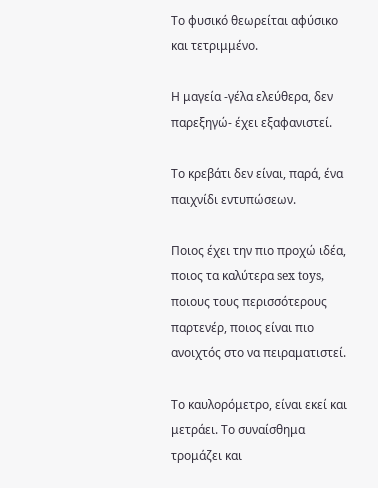Το φυσικό θεωρείται αφύσικο και τετριμμένο.

Η μαγεία -γέλα ελεύθερα, δεν παρεξηγώ- έχει εξαφανιστεί.

Το κρεβάτι δεν είναι, παρά, ένα παιχνίδι εντυπώσεων.

Ποιος έχει την πιο προχώ ιδέα, ποιος τα καλύτερα sex toys, ποιους τους περισσότερους παρτενέρ, ποιος είναι πιο ανοιχτός στο να πειραματιστεί.

Το καυλορόμετρο, είναι εκεί και μετράει. Το συναίσθημα τρομάζει και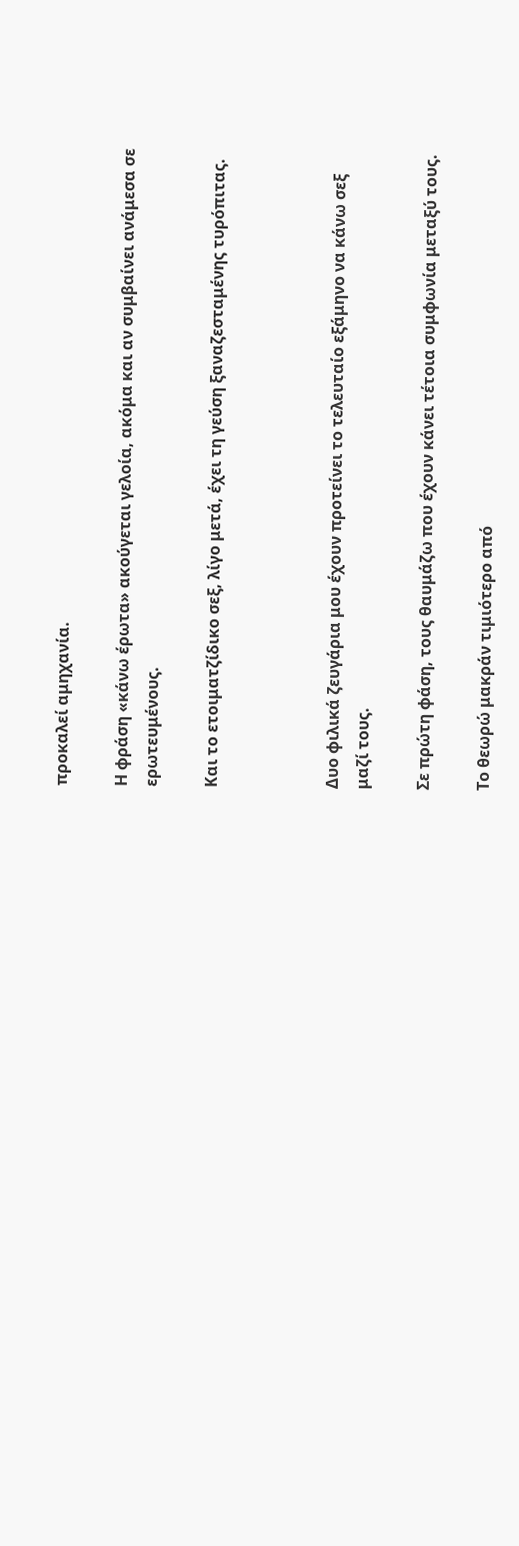προκαλεί αμηχανία.

Η φράση «κάνω έρωτα» ακούγεται γελοία, ακόμα και αν συμβαίνει ανάμεσα σε ερωτευμένους.

Και το ετοιματζίδικο σεξ, λίγο μετά, έχει τη γεύση ξαναζεσταμένης τυρόπιτας.



Δυο φιλικά ζευγάρια μου έχουν προτείνει το τελευταίο εξάμηνο να κάνω σεξ μαζί τους.

Σε πρώτη φάση, τους θαυμάζω που έχουν κάνει τέτοια συμφωνία μεταξύ τους.

Το θεωρώ μακράν τιμιότερο από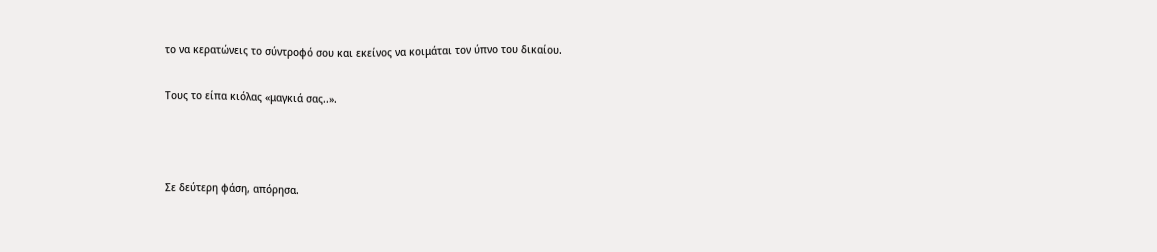το να κερατώνεις το σύντροφό σου και εκείνος να κοιμάται τον ύπνο του δικαίου.

Τους το είπα κιόλας «μαγκιά σας..».



Σε δεύτερη φάση, απόρησα.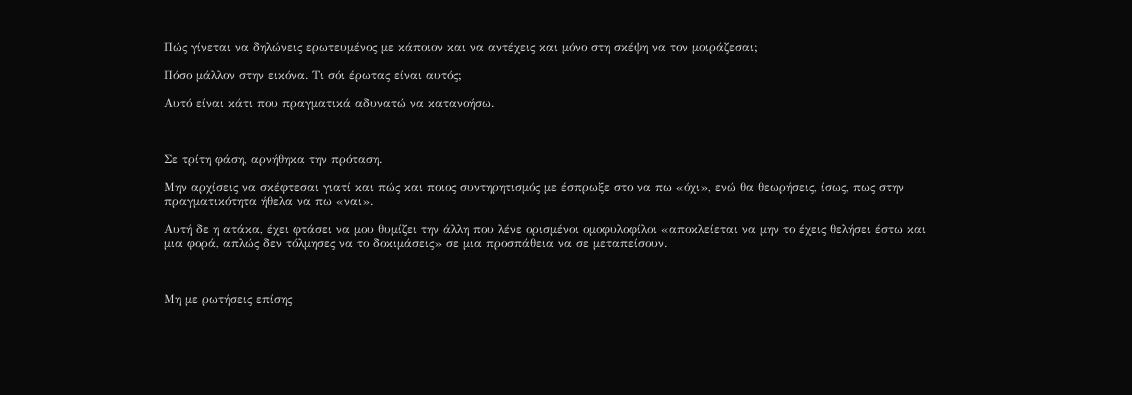Πώς γίνεται να δηλώνεις ερωτευμένος με κάποιον και να αντέχεις και μόνο στη σκέψη να τον μοιράζεσαι;

Πόσο μάλλον στην εικόνα. Τι σόι έρωτας είναι αυτός;

Αυτό είναι κάτι που πραγματικά αδυνατώ να κατανοήσω.



Σε τρίτη φάση, αρνήθηκα την πρόταση.

Μην αρχίσεις να σκέφτεσαι γιατί και πώς και ποιος συντηρητισμός με έσπρωξε στο να πω «όχι», ενώ θα θεωρήσεις, ίσως, πως στην πραγματικότητα ήθελα να πω «ναι».

Αυτή δε η ατάκα, έχει φτάσει να μου θυμίζει την άλλη που λένε ορισμένοι ομοφυλοφίλοι «αποκλείεται να μην το έχεις θελήσει έστω και μια φορά, απλώς δεν τόλμησες να το δοκιμάσεις» σε μια προσπάθεια να σε μεταπείσουν.



Μη με ρωτήσεις επίσης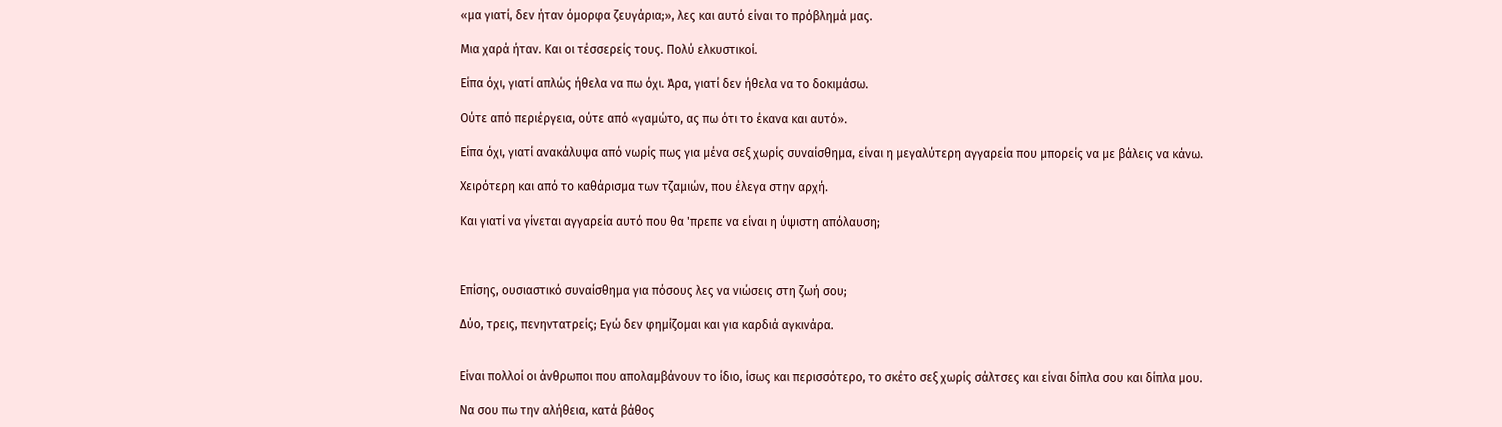«μα γιατί, δεν ήταν όμορφα ζευγάρια;», λες και αυτό είναι το πρόβλημά μας.

Μια χαρά ήταν. Και οι τέσσερείς τους. Πολύ ελκυστικοί.

Είπα όχι, γιατί απλώς ήθελα να πω όχι. Άρα, γιατί δεν ήθελα να το δοκιμάσω.

Ούτε από περιέργεια, ούτε από «γαμώτο, ας πω ότι το έκανα και αυτό».

Είπα όχι, γιατί ανακάλυψα από νωρίς πως για μένα σεξ χωρίς συναίσθημα, είναι η μεγαλύτερη αγγαρεία που μπορείς να με βάλεις να κάνω.

Χειρότερη και από το καθάρισμα των τζαμιών, που έλεγα στην αρχή.

Και γιατί να γίνεται αγγαρεία αυτό που θα 'πρεπε να είναι η ύψιστη απόλαυση;



Επίσης, ουσιαστικό συναίσθημα για πόσους λες να νιώσεις στη ζωή σου;

Δύο, τρεις, πενηντατρείς; Eγώ δεν φημίζομαι και για καρδιά αγκινάρα.


Είναι πολλοί οι άνθρωποι που απολαμβάνουν το ίδιο, ίσως και περισσότερο, το σκέτο σεξ χωρίς σάλτσες και είναι δίπλα σου και δίπλα μου.

Να σου πω την αλήθεια, κατά βάθος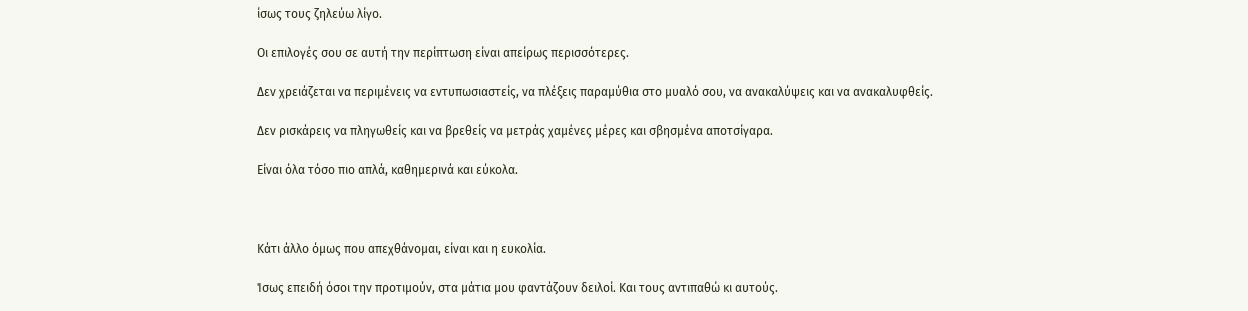ίσως τους ζηλεύω λίγο.

Οι επιλογές σου σε αυτή την περίπτωση είναι απείρως περισσότερες.

Δεν χρειάζεται να περιμένεις να εντυπωσιαστείς, να πλέξεις παραμύθια στο μυαλό σου, να ανακαλύψεις και να ανακαλυφθείς.

Δεν ρισκάρεις να πληγωθείς και να βρεθείς να μετράς χαμένες μέρες και σβησμένα αποτσίγαρα.

Είναι όλα τόσο πιο απλά, καθημερινά και εύκολα.



Κάτι άλλο όμως που απεχθάνομαι, είναι και η ευκολία.

Ίσως επειδή όσοι την προτιμούν, στα μάτια μου φαντάζουν δειλοί. Και τους αντιπαθώ κι αυτούς.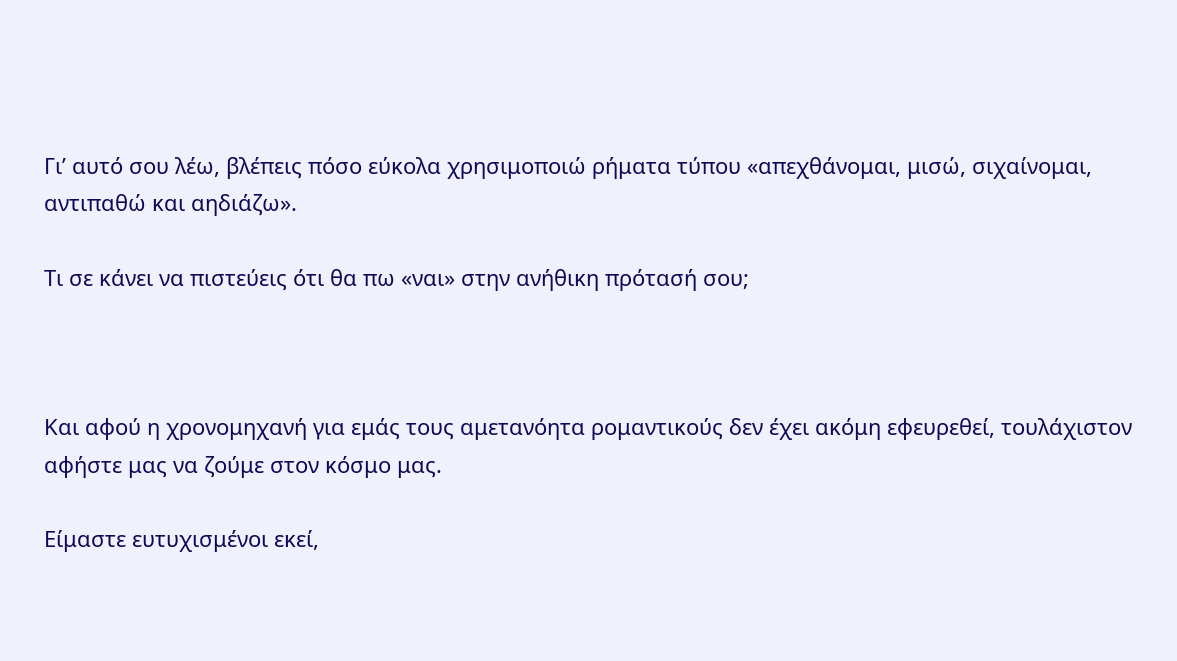Γι’ αυτό σου λέω, βλέπεις πόσο εύκολα χρησιμοποιώ ρήματα τύπου «απεχθάνομαι, μισώ, σιχαίνομαι, αντιπαθώ και αηδιάζω».

Τι σε κάνει να πιστεύεις ότι θα πω «ναι» στην ανήθικη πρότασή σου;



Και αφού η χρονομηχανή για εμάς τους αμετανόητα ρομαντικούς δεν έχει ακόμη εφευρεθεί, τουλάχιστον αφήστε μας να ζούμε στον κόσμο μας.

Είμαστε ευτυχισμένοι εκεί,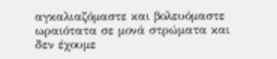αγκαλιαζόμαστε και βολευόμαστε ωραιότατα σε μονά στρώματα και δεν έχουμε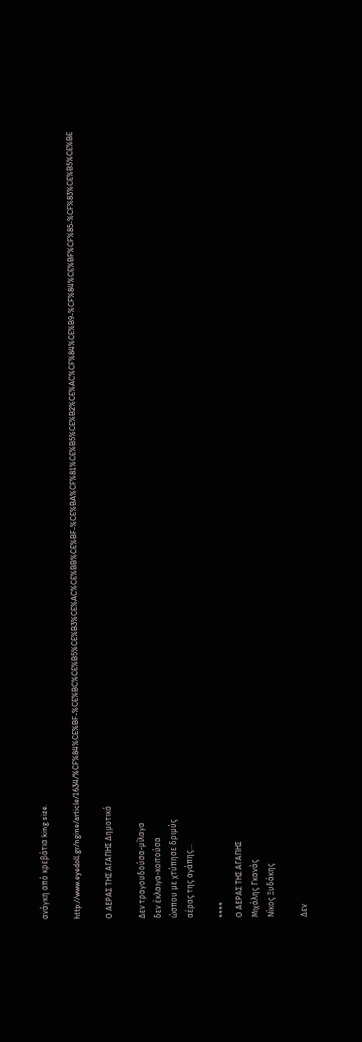ανάγκη από κρεβάτια king size.

http://www.eyedoll.gr/ngine/article/1634/%CF%84%CE%BF-%CE%BC%CE%B5%CE%B3%CE%AC%CE%BB%CE%BF-%CE%BA%CF%81%CE%B5%CE%B2%CE%AC%CF%84%CE%B9-%CF%84%CE%BF%CF%85-%CF%83%CE%B5%CE%BE

Ο ΑΕΡΑΣ ΤΗΣ ΑΓΑΠΗΣ Δημοτικό

Δεν τραγουδούσα-μίλαγα
δεν έκλαιγα-κοιτούσα
ώσπου με χτύπησε δριμύς
αέρας της αγάπης...

****
Ο ΑΕΡΑΣ ΤΗΣ ΑΓΑΠΗΣ
Μιχάλης Γκανάς
Νίκος Ξυδάκης

Δεν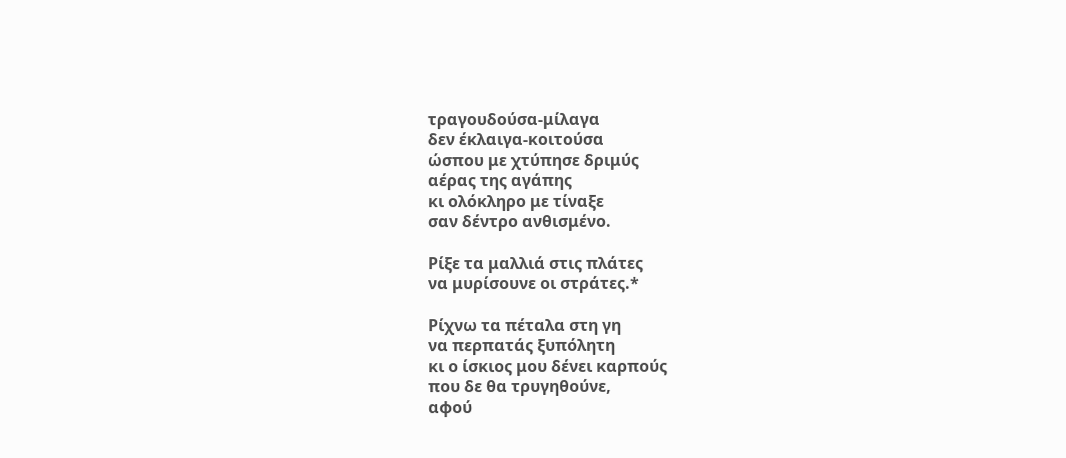τραγουδούσα-μίλαγα
δεν έκλαιγα-κοιτούσα
ώσπου με χτύπησε δριμύς
αέρας της αγάπης
κι ολόκληρο με τίναξε
σαν δέντρο ανθισμένο.

Ρίξε τα μαλλιά στις πλάτες
να μυρίσουνε οι στράτες.*

Ρίχνω τα πέταλα στη γη
να περπατάς ξυπόλητη
κι ο ίσκιος μου δένει καρπούς
που δε θα τρυγηθούνε,
αφού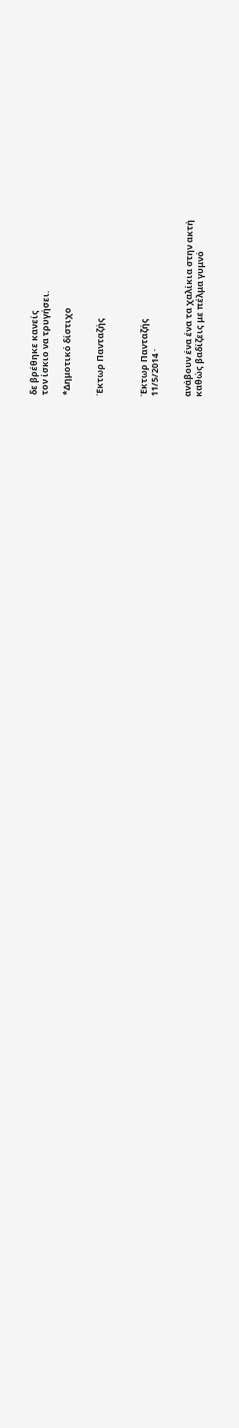δε βρέθηκε κανείς
τον ίσκιο να τρυγήσει.

*Δημοτικό δίστιχο


Έκτωρ Πανταζής



Έκτωρ Πανταζής
11/5/2014 ·


ανάβουν ένα ένα τα χαλίκια στην ακτή
καθώς βαδίζεις με πέλμα γυμνό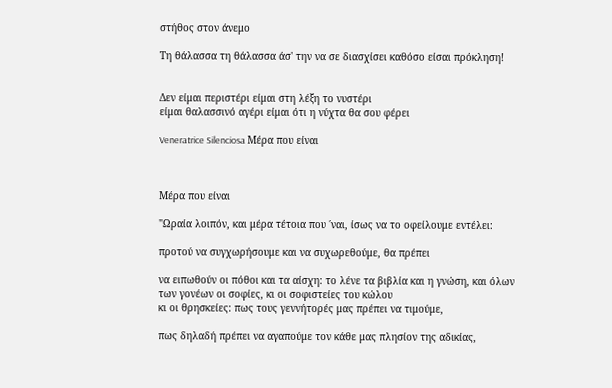στήθος στον άνεμο

Τη θάλασσα τη θάλασσα άσ' την να σε διασχίσει καθόσο είσαι πρόκληση!


Δεν είμαι περιστέρι είμαι στη λέξη το νυστέρι
είμαι θαλασσινό αγέρι είμαι ότι η νύχτα θα σου φέρει

Veneratrice Silenciosa Μέρα που είναι



Μέρα που είναι

"Ωραία λοιπόν, και μέρα τέτοια που ΄ναι, ίσως να το οφείλουμε εντέλει:

προτού να συγχωρήσουμε και να συχωρεθούμε, θα πρέπει

να ειπωθούν οι πόθοι και τα αίσχη: το λένε τα βιβλία και η γνώση, και όλων των γονέων οι σοφίες, κι οι σοφιστείες του κώλου
κι οι θρησκείες: πως τους γεννήτορές μας πρέπει να τιμούμε,

πως δηλαδή πρέπει να αγαπούμε τον κάθε μας πλησίον της αδικίας,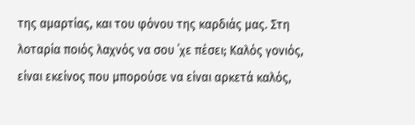της αμαρτίας, και του φόνου της καρδιάς μας. Στη λοταρία ποιός λαχνός να σου ΄χε πέσει; Καλός γονιός, είναι εκείνος που μπορούσε να είναι αρκετά καλός,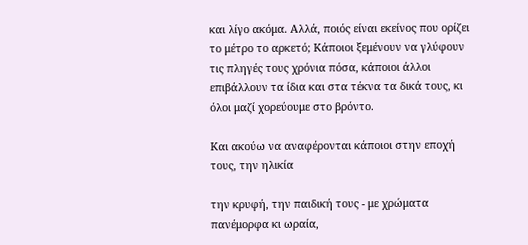και λίγο ακόμα. Αλλά, ποιός είναι εκείνος που ορίζει το μέτρο το αρκετό; Κάποιοι ξεμένουν να γλύφουν τις πληγές τους χρόνια πόσα, κάποιοι άλλοι επιβάλλουν τα ίδια και στα τέκνα τα δικά τους, κι όλοι μαζί χορεύουμε στο βρόντο.

Και ακούω να αναφέρονται κάποιοι στην εποχή τους, την ηλικία

την κρυφή, την παιδική τους - με χρώματα πανέμορφα κι ωραία,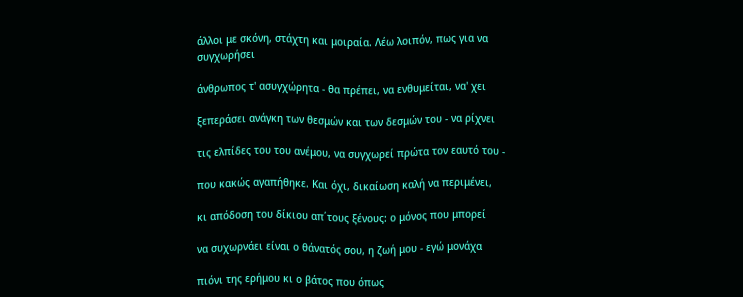άλλοι με σκόνη, στάχτη και μοιραία. Λέω λοιπόν, πως για να συγχωρήσει

άνθρωπος τ' ασυγχώρητα - θα πρέπει, να ενθυμείται, να' χει

ξεπεράσει ανάγκη των θεσμών και των δεσμών του - να ρίχνει

τις ελπίδες του του ανέμου, να συγχωρεί πρώτα τον εαυτό του -

που κακώς αγαπήθηκε. Και όχι, δικαίωση καλή να περιμένει,

κι απόδοση του δίκιου απ΄τους ξένους: ο μόνος που μπορεί

να συχωρνάει είναι ο θάνατός σου, η ζωή μου - εγώ μονάχα

πιόνι της ερήμου κι ο βάτος που όπως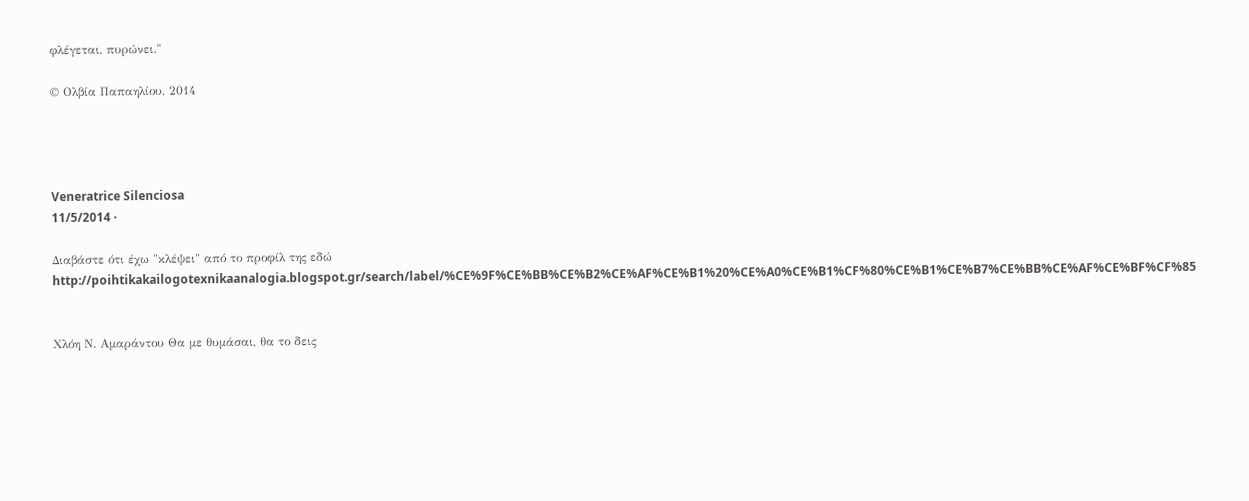φλέγεται, πυρώνει."

© Ολβία Παπαηλίου, 2014




Veneratrice Silenciosa
11/5/2014 ·

Διαβάστε ότι έχω "κλέψει" από το προφίλ της εδώ http://poihtikakailogotexnikaanalogia.blogspot.gr/search/label/%CE%9F%CE%BB%CE%B2%CE%AF%CE%B1%20%CE%A0%CE%B1%CF%80%CE%B1%CE%B7%CE%BB%CE%AF%CE%BF%CF%85


Χλόη Ν. Αμαράντου Θα με θυμάσαι, θα το δεις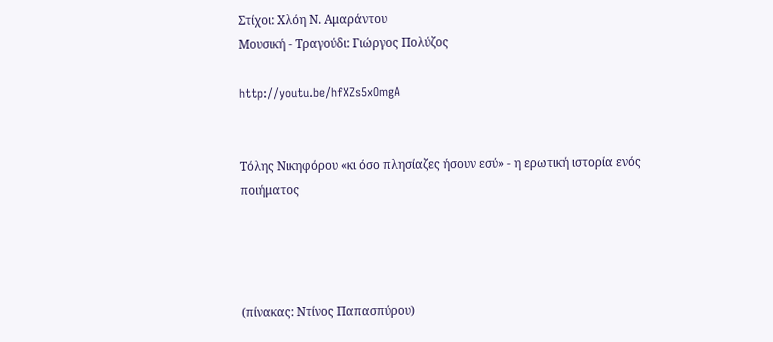Στίχοι: Χλόη Ν. Αμαράντου
Μουσική - Τραγούδι: Γιώργος Πολύζος

http://youtu.be/hfXZs5xOmgA


Τόλης Νικηφόρου «κι όσο πλησίαζες ήσουν εσύ» - η ερωτική ιστορία ενός ποιήματος




(πίνακας: Ντίνος Παπασπύρου)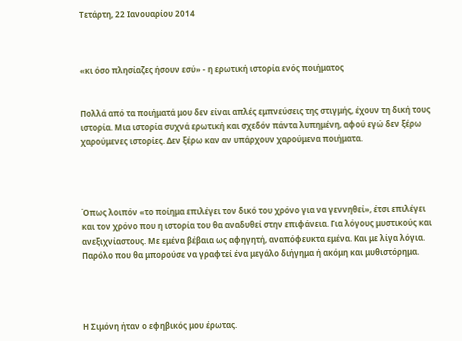Τετάρτη, 22 Ιανουαρίου 2014



«κι όσο πλησίαζες ήσουν εσύ» - η ερωτική ιστορία ενός ποιήματος


Πολλά από τα ποιήματά μου δεν είναι απλές εμπνεύσεις της στιγμής, έχουν τη δική τους ιστορία. Μια ιστορία συχνά ερωτική και σχεδόν πάντα λυπημένη, αφού εγώ δεν ξέρω χαρούμενες ιστορίες. Δεν ξέρω καν αν υπάρχουν χαρούμενα ποιήματα.




Όπως λοιπόν «το ποίημα επιλέγει τον δικό του χρόνο για να γεννηθεί», έτσι επιλέγει και τον χρόνο που η ιστορία του θα αναδυθεί στην επιφάνεια. Για λόγους μυστικούς και ανεξιχνίαστους. Με εμένα βέβαια ως αφηγητή, αναπόφευκτα εμένα. Και με λίγα λόγια. Παρόλο που θα μπορούσε να γραφτεί ένα μεγάλο διήγημα ή ακόμη και μυθιστόρημα.




Η Σιμόνη ήταν ο εφηβικός μου έρωτας.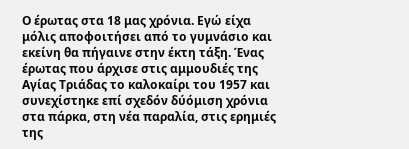Ο έρωτας στα 18 μας χρόνια. Εγώ είχα μόλις αποφοιτήσει από το γυμνάσιο και εκείνη θα πήγαινε στην έκτη τάξη. Ένας έρωτας που άρχισε στις αμμουδιές της Αγίας Τριάδας το καλοκαίρι του 1957 και συνεχίστηκε επί σχεδόν δύόμιση χρόνια στα πάρκα, στη νέα παραλία, στις ερημιές της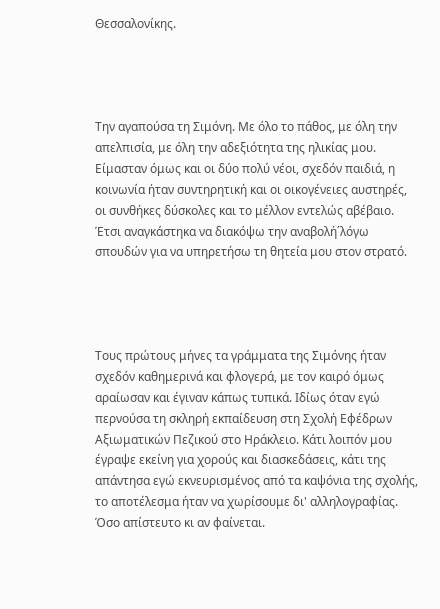Θεσσαλονίκης.




Την αγαπούσα τη Σιμόνη. Με όλο το πάθος, με όλη την απελπισία, με όλη την αδεξιότητα της ηλικίας μου. Είμασταν όμως και οι δύο πολύ νέοι, σχεδόν παιδιά, η κοινωνία ήταν συντηρητική και οι οικογένειες αυστηρές, οι συνθήκες δύσκολες και το μέλλον εντελώς αβέβαιο. Έτσι αναγκάστηκα να διακόψω την αναβολή΄λόγω σπουδών για να υπηρετήσω τη θητεία μου στον στρατό.




Τους πρώτους μήνες τα γράμματα της Σιμόνης ήταν σχεδόν καθημερινά και φλογερά, με τον καιρό όμως αραίωσαν και έγιναν κάπως τυπικά. Ιδίως όταν εγώ περνούσα τη σκληρή εκπαίδευση στη Σχολή Εφέδρων Αξιωματικών Πεζικού στο Ηράκλειο. Κάτι λοιπόν μου έγραψε εκείνη για χορούς και διασκεδάσεις, κάτι της απάντησα εγώ εκνευρισμένος από τα καψόνια της σχολής, το αποτέλεσμα ήταν να χωρίσουμε δι' αλληλογραφίας. Όσο απίστευτο κι αν φαίνεται.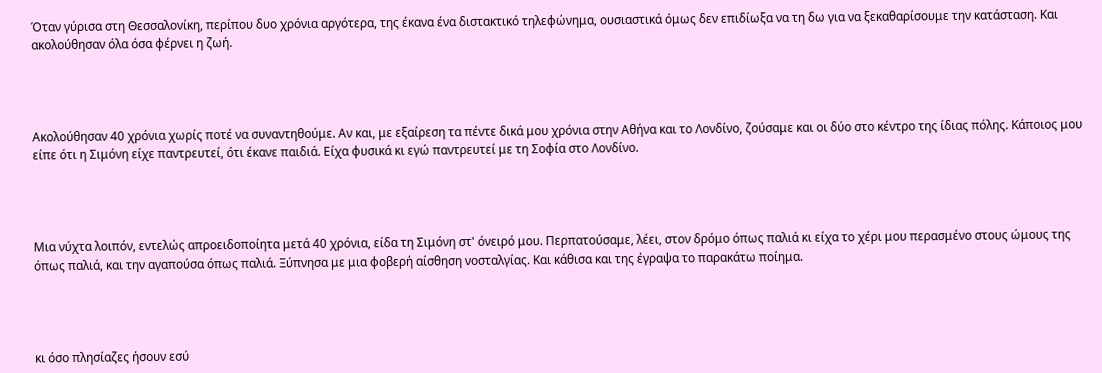Όταν γύρισα στη Θεσσαλονίκη, περίπου δυο χρόνια αργότερα, της έκανα ένα διστακτικό τηλεφώνημα, ουσιαστικά όμως δεν επιδίωξα να τη δω για να ξεκαθαρίσουμε την κατάσταση. Και ακολούθησαν όλα όσα φέρνει η ζωή.




Ακολούθησαν 40 χρόνια χωρίς ποτέ να συναντηθούμε. Αν και, με εξαίρεση τα πέντε δικά μου χρόνια στην Αθήνα και το Λονδίνο, ζούσαμε και οι δύο στο κέντρο της ίδιας πόλης. Κάποιος μου είπε ότι η Σιμόνη είχε παντρευτεί, ότι έκανε παιδιά. Είχα φυσικά κι εγώ παντρευτεί με τη Σοφία στο Λονδίνο.




Μια νύχτα λοιπόν, εντελώς απροειδοποίητα μετά 40 χρόνια, είδα τη Σιμόνη στ' όνειρό μου. Περπατούσαμε, λέει, στον δρόμο όπως παλιά κι είχα το χέρι μου περασμένο στους ώμους της όπως παλιά, και την αγαπούσα όπως παλιά. Ξύπνησα με μια φοβερή αίσθηση νοσταλγίας. Και κάθισα και της έγραψα το παρακάτω ποίημα.




κι όσο πλησίαζες ήσουν εσύ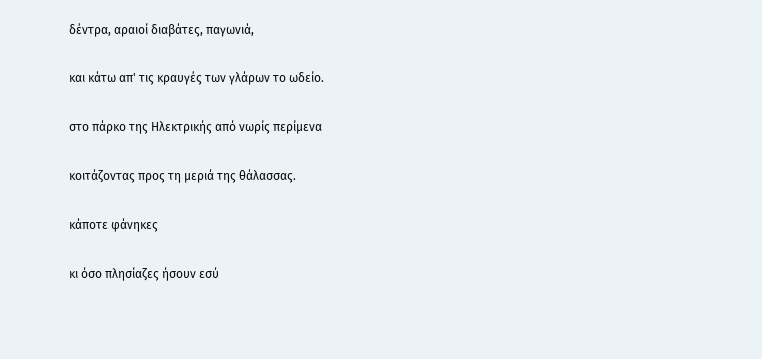δέντρα, αραιοί διαβάτες, παγωνιά,

και κάτω απ' τις κραυγές των γλάρων το ωδείο.

στο πάρκο της Ηλεκτρικής από νωρίς περίμενα

κοιτάζοντας προς τη μεριά της θάλασσας.

κάποτε φάνηκες

κι όσο πλησίαζες ήσουν εσύ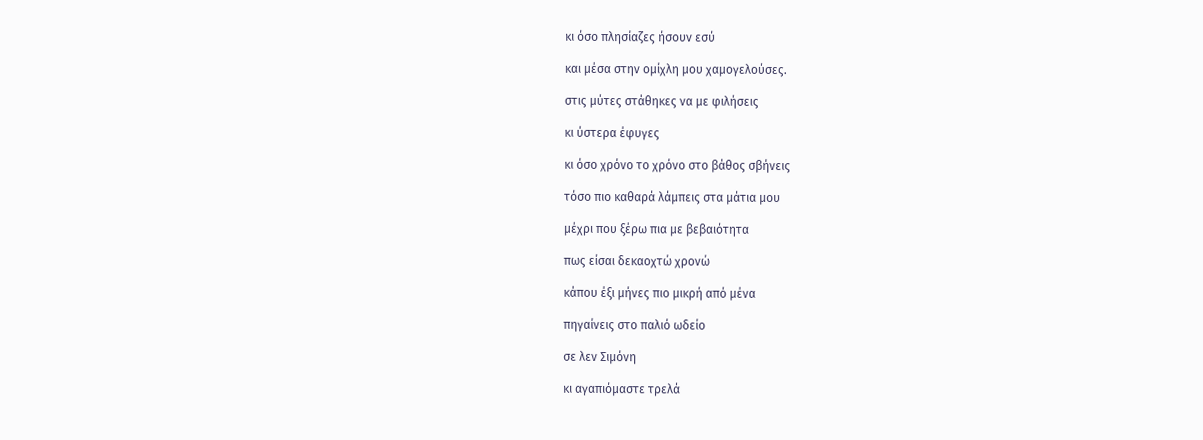κι όσο πλησίαζες ήσουν εσύ

και μέσα στην ομίχλη μου χαμογελούσες.

στις μύτες στάθηκες να με φιλήσεις

κι ύστερα έφυγες

κι όσο χρόνο το χρόνο στο βάθος σβήνεις

τόσο πιο καθαρά λάμπεις στα μάτια μου

μέχρι που ξέρω πια με βεβαιότητα

πως είσαι δεκαοχτώ χρονώ

κάπου έξι μήνες πιο μικρή από μένα

πηγαίνεις στο παλιό ωδείο

σε λεν Σιμόνη

κι αγαπιόμαστε τρελά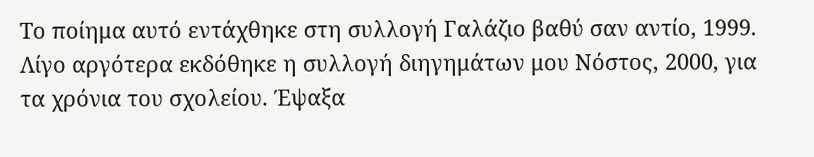Το ποίημα αυτό εντάχθηκε στη συλλογή Γαλάζιο βαθύ σαν αντίο, 1999. Λίγο αργότερα εκδόθηκε η συλλογή διηγημάτων μου Νόστος, 2000, για τα χρόνια του σχολείου. Έψαξα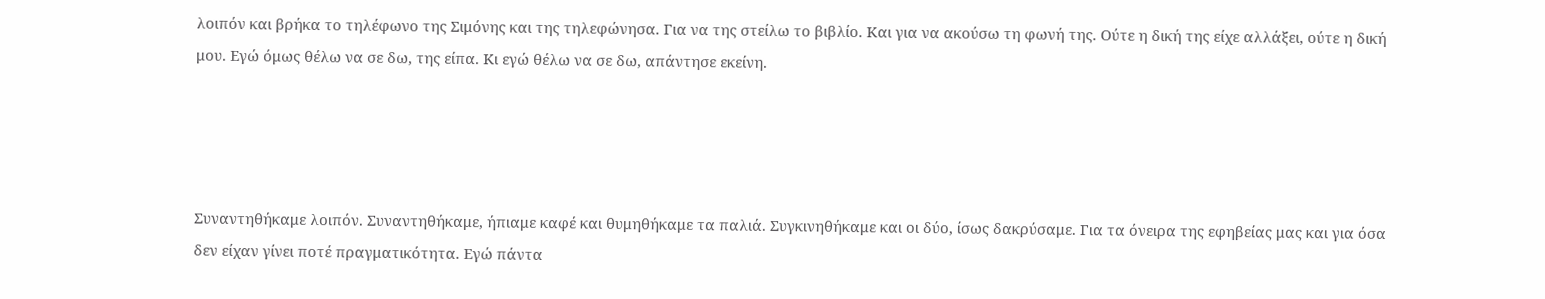λοιπόν και βρήκα το τηλέφωνο της Σιμόνης και της τηλεφώνησα. Για να της στείλω το βιβλίο. Και για να ακούσω τη φωνή της. Ούτε η δική της είχε αλλάξει, ούτε η δική μου. Εγώ όμως θέλω να σε δω, της είπα. Κι εγώ θέλω να σε δω, απάντησε εκείνη.




Συναντηθήκαμε λοιπόν. Συναντηθήκαμε, ήπιαμε καφέ και θυμηθήκαμε τα παλιά. Συγκινηθήκαμε και οι δύο, ίσως δακρύσαμε. Για τα όνειρα της εφηβείας μας και για όσα δεν είχαν γίνει ποτέ πραγματικότητα. Εγώ πάντα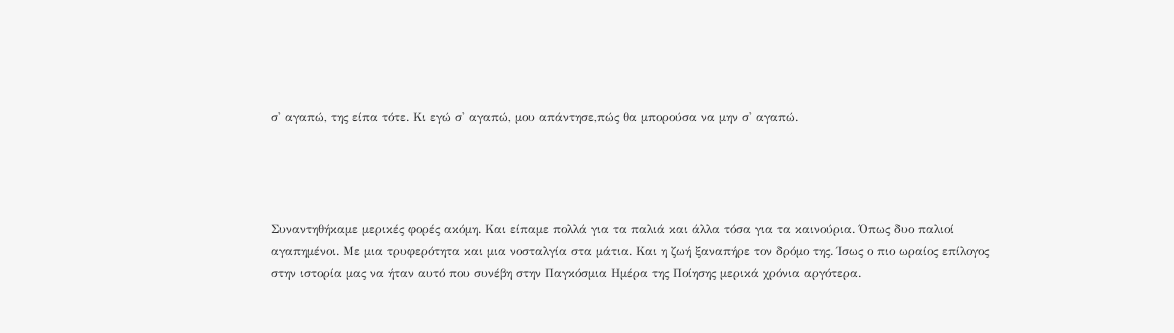σ' αγαπώ, της είπα τότε. Κι εγώ σ' αγαπώ, μου απάντησε,πώς θα μπορούσα να μην σ' αγαπώ.




Συναντηθήκαμε μερικές φορές ακόμη. Και είπαμε πολλά για τα παλιά και άλλα τόσα για τα καινούρια. Όπως δυο παλιοί αγαπημένοι. Με μια τρυφερότητα και μια νοσταλγία στα μάτια. Και η ζωή ξαναπήρε τον δρόμο της. Ίσως ο πιο ωραίος επίλογος στην ιστορία μας να ήταν αυτό που συνέβη στην Παγκόσμια Ημέρα της Ποίησης μερικά χρόνια αργότερα.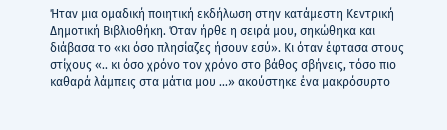Ήταν μια ομαδική ποιητική εκδήλωση στην κατάμεστη Κεντρική Δημοτική Βιβλιοθήκη. Όταν ήρθε η σειρά μου, σηκώθηκα και διάβασα το «κι όσο πλησίαζες ήσουν εσύ». Κι όταν έφτασα στους στίχους «.. κι όσο χρόνο τον χρόνο στο βάθος σβήνεις, τόσο πιο καθαρά λάμπεις στα μάτια μου ...» ακούστηκε ένα μακρόσυρτο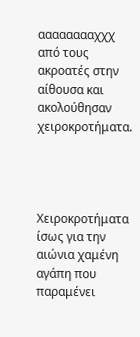ααααααααχχχ από τους ακροατές στην αίθουσα και ακολούθησαν χειροκροτήματα.




Χειροκροτήματα ίσως για την αιώνια χαμένη αγάπη που παραμένει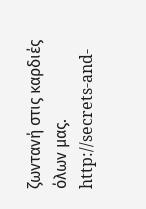ζωντανή στις καρδιές όλων μας. http://secrets-and-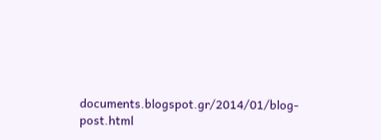documents.blogspot.gr/2014/01/blog-post.html